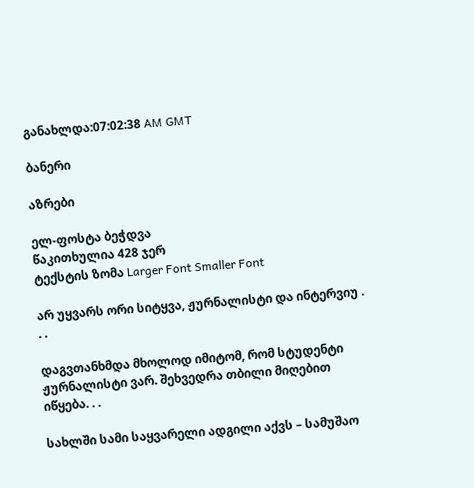განახლდა:07:02:38 AM GMT

ბანერი

აზრები

ელ-ფოსტა ბეჭდვა
წაკითხულია 428 ჯერ
ტექსტის ზომა Larger Font Smaller Font

არ უყვარს ორი სიტყვა, ჟურნალისტი და ინტერვიუ . . .

დაგვთანხმდა მხოლოდ იმიტომ, რომ სტუდენტი ჟურნალისტი ვარ. შეხვედრა თბილი მიღებით იწყება. . .

სახლში სამი საყვარელი ადგილი აქვს – სამუშაო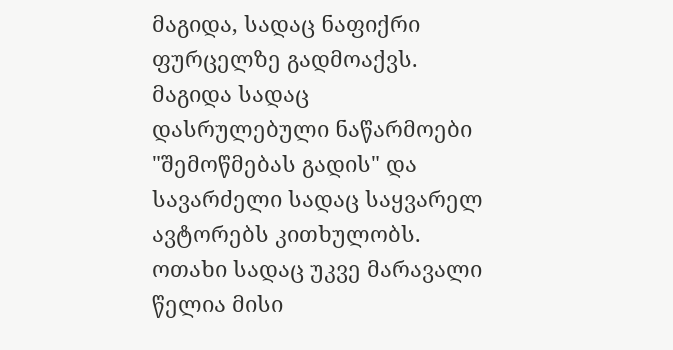მაგიდა, სადაც ნაფიქრი ფურცელზე გადმოაქვს. მაგიდა სადაც დასრულებული ნაწარმოები "შემოწმებას გადის" და სავარძელი სადაც საყვარელ ავტორებს კითხულობს. ოთახი სადაც უკვე მარავალი წელია მისი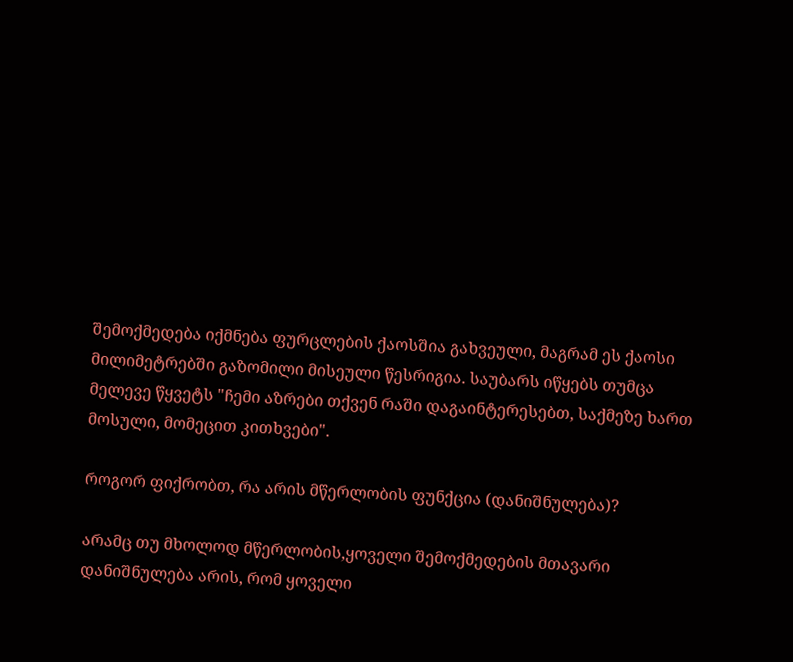შემოქმედება იქმნება ფურცლების ქაოსშია გახვეული, მაგრამ ეს ქაოსი მილიმეტრებში გაზომილი მისეული წესრიგია. საუბარს იწყებს თუმცა მელევე წყვეტს "ჩემი აზრები თქვენ რაში დაგაინტერესებთ, საქმეზე ხართ მოსული, მომეცით კითხვები".

როგორ ფიქრობთ, რა არის მწერლობის ფუნქცია (დანიშნულება)?

არამც თუ მხოლოდ მწერლობის,ყოველი შემოქმედების მთავარი დანიშნულება არის, რომ ყოველი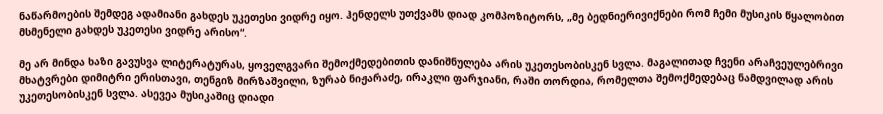ნაწარმოების შემდეგ ადამიანი გახდეს უკეთესი ვიდრე იყო. ჰენდელს უთქვამს დიად კომპოზიტორს, „მე ბედნიერივიქნები რომ ჩემი მუსიკის წყალობით მსმენელი გახდეს უკეთესი ვიდრე არისო“.

მე არ მინდა ხაზი გავუსვა ლიტერატურას, ყოველგვარი შემოქმედებითის დანიშნულება არის უკეთესობისკენ სვლა. მაგალითად ჩვენი არაჩვეულებრივი მხატვრები დიმიტრი ერისთავი, თენგიზ მირზაშვილი, ზურაბ ნიჟარაძე, ირაკლი ფარჯიანი, რაში თორდია, რომელთა შემოქმედებაც ნამდვილად არის უკეთესობისკენ სვლა. ასევეა მუსიკაშიც დიადი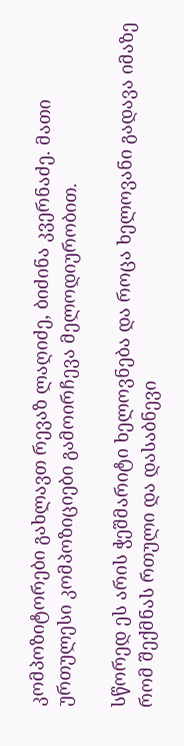კომპოზიტორები გახლავთ რევაზ ლაღიძე, ბიძინა კვერნაძე. მათი ურთულესი კომპოზიციები გამოირჩევა მელოდიურობით.

სწორედ ეს არის ჭეშმარიტი ხელოვნება და როცა ხელოვანი გადავა იმაზე რომ შექმნას რთული და დასაბნევი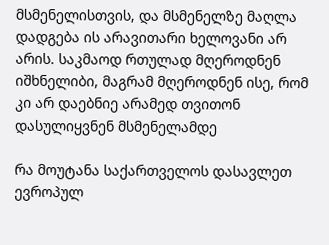მსმენელისთვის, და მსმენელზე მაღლა დადგება ის არავითარი ხელოვანი არ არის. საკმაოდ რთულად მღეროდნენ იშხნელიბი, მაგრამ მღეროდნენ ისე, რომ კი არ დაებნიე არამედ თვითონ დასულიყვნენ მსმენელამდე

რა მოუტანა საქართველოს დასავლეთ ევროპულ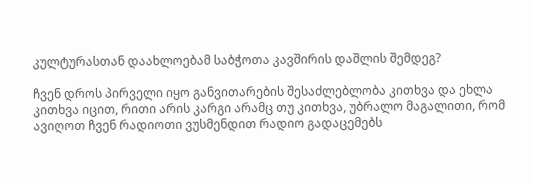კულტურასთან დაახლოებამ საბჭოთა კავშირის დაშლის შემდეგ?

ჩვენ დროს პირველი იყო განვითარების შესაძლებლობა კითხვა და ეხლა კითხვა იცით, რითი არის კარგი არამც თუ კითხვა, უბრალო მაგალითი, რომ ავიღოთ ჩვენ რადიოთი ვუსმენდით რადიო გადაცემებს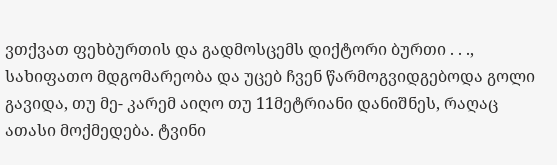ვთქვათ ფეხბურთის და გადმოსცემს დიქტორი ბურთი . . ., სახიფათო მდგომარეობა და უცებ ჩვენ წარმოგვიდგებოდა გოლი გავიდა, თუ მე- კარემ აიღო თუ 11მეტრიანი დანიშნეს, რაღაც ათასი მოქმედება. ტვინი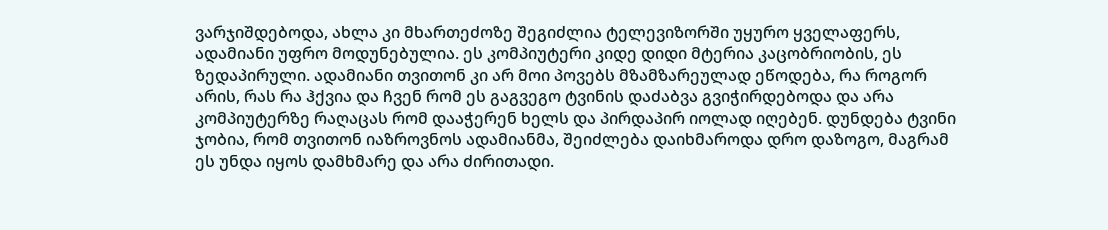ვარჯიშდებოდა, ახლა კი მხართეძოზე შეგიძლია ტელევიზორში უყურო ყველაფერს, ადამიანი უფრო მოდუნებულია. ეს კომპიუტერი კიდე დიდი მტერია კაცობრიობის, ეს ზედაპირული. ადამიანი თვითონ კი არ მოი პოვებს მზამზარეულად ეწოდება, რა როგორ არის, რას რა ჰქვია და ჩვენ რომ ეს გაგვეგო ტვინის დაძაბვა გვიჭირდებოდა და არა კომპიუტერზე რაღაცას რომ დააჭერენ ხელს და პირდაპირ იოლად იღებენ. დუნდება ტვინი ჯობია, რომ თვითონ იაზროვნოს ადამიანმა, შეიძლება დაიხმაროდა დრო დაზოგო, მაგრამ ეს უნდა იყოს დამხმარე და არა ძირითადი.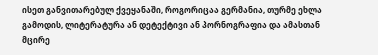ისეთ განვითარებულ ქვეყანაში, როგორიცაა გერმანია, თურმე ეხლა გამოდის, ლიტერატურა ან დეტექტივი ან პორნოგრაფია და ამასთან მცირე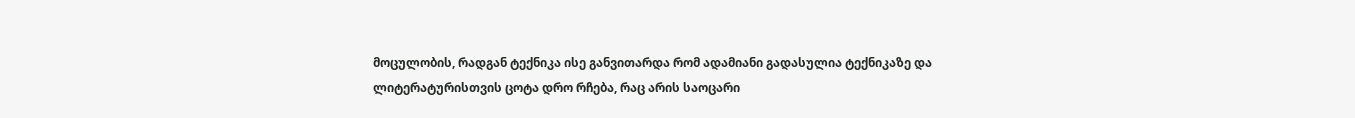მოცულობის, რადგან ტექნიკა ისე განვითარდა რომ ადამიანი გადასულია ტექნიკაზე და ლიტერატურისთვის ცოტა დრო რჩება, რაც არის საოცარი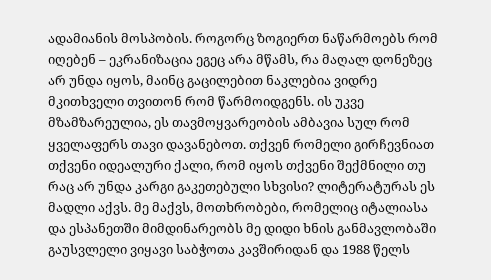ადამიანის მოსპობის. როგორც ზოგიერთ ნაწარმოებს რომ იღებენ – ეკრანიზაცია ეგეც არა მწამს, რა მაღალ დონეზეც არ უნდა იყოს, მაინც გაცილებით ნაკლებია ვიდრე მკითხველი თვითონ რომ წარმოიდგენს. ის უკვე მზამზარეულია, ეს თავმოყვარეობის ამბავია სულ რომ ყველაფერს თავი დავანებოთ. თქვენ რომელი გირჩევნიათ თქვენი იდეალური ქალი, რომ იყოს თქვენი შექმნილი თუ რაც არ უნდა კარგი გაკეთებული სხვისი? ლიტერატურას ეს მადლი აქვს. მე მაქვს, მოთხრობები, რომელიც იტალიასა და ესპანეთში მიმდინარეობს მე დიდი ხნის განმავლობაში გაუსვლელი ვიყავი საბჭოთა კავშირიდან და 1988 წელს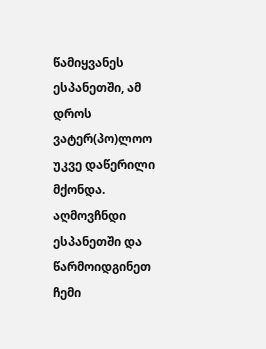წამიყვანეს ესპანეთში, ამ დროს ვატერ(პო)ლოო უკვე დაწერილი მქონდა. აღმოვჩნდი ესპანეთში და წარმოიდგინეთ ჩემი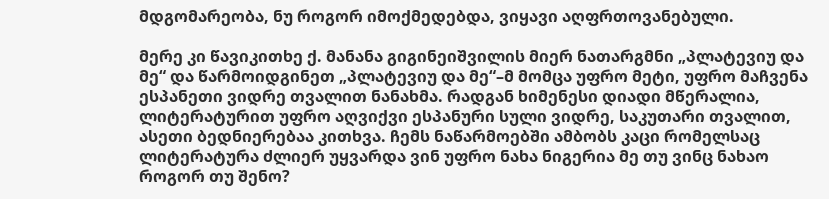მდგომარეობა, ნუ როგორ იმოქმედებდა, ვიყავი აღფრთოვანებული.

მერე კი წავიკითხე ქ. მანანა გიგინეიშვილის მიერ ნათარგმნი „პლატევიუ და მე“ და წარმოიდგინეთ „პლატევიუ და მე“–მ მომცა უფრო მეტი, უფრო მაჩვენა ესპანეთი ვიდრე თვალით ნანახმა. რადგან ხიმენესი დიადი მწერალია, ლიტერატურით უფრო აღვიქვი ესპანური სული ვიდრე, საკუთარი თვალით, ასეთი ბედნიერებაა კითხვა. ჩემს ნაწარმოებში ამბობს კაცი რომელსაც ლიტერატურა ძლიერ უყვარდა ვინ უფრო ნახა ნიგერია მე თუ ვინც ნახაო როგორ თუ შენო?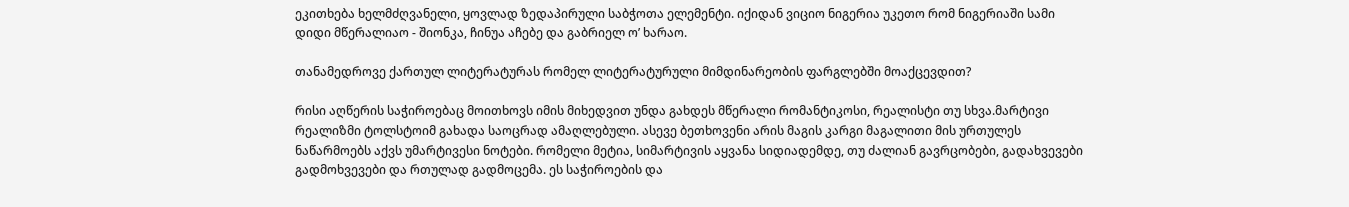ეკითხება ხელმძღვანელი, ყოვლად ზედაპირული საბჭოთა ელემენტი. იქიდან ვიციო ნიგერია უკეთო რომ ნიგერიაში სამი დიდი მწერალიაო - შიონკა, ჩინუა აჩებე და გაბრიელ ო’ ხარაო.

თანამედროვე ქართულ ლიტერატურას რომელ ლიტერატურული მიმდინარეობის ფარგლებში მოაქცევდით?

რისი აღწერის საჭიროებაც მოითხოვს იმის მიხედვით უნდა გახდეს მწერალი რომანტიკოსი, რეალისტი თუ სხვა.მარტივი რეალიზმი ტოლსტოიმ გახადა საოცრად ამაღლებული. ასევე ბეთხოვენი არის მაგის კარგი მაგალითი მის ურთულეს ნაწარმოებს აქვს უმარტივესი ნოტები. რომელი მეტია, სიმარტივის აყვანა სიდიადემდე, თუ ძალიან გავრცობები, გადახვევები გადმოხვევები და რთულად გადმოცემა. ეს საჭიროების და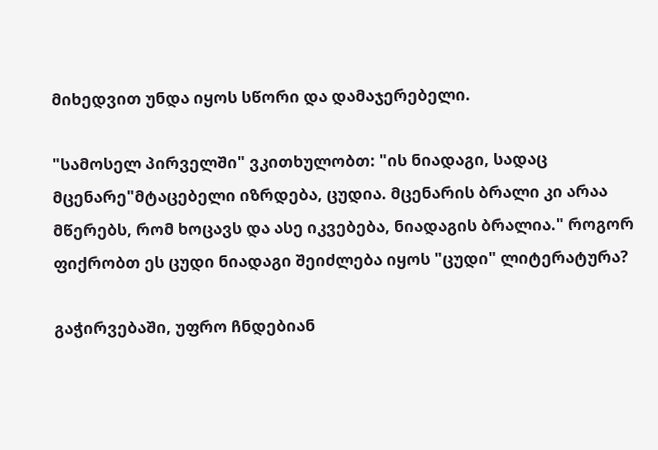მიხედვით უნდა იყოს სწორი და დამაჯერებელი.

"სამოსელ პირველში" ვკითხულობთ: "ის ნიადაგი, სადაც მცენარე"მტაცებელი იზრდება, ცუდია. მცენარის ბრალი კი არაა მწერებს, რომ ხოცავს და ასე იკვებება, ნიადაგის ბრალია." როგორ ფიქრობთ ეს ცუდი ნიადაგი შეიძლება იყოს "ცუდი" ლიტერატურა?

გაჭირვებაში, უფრო ჩნდებიან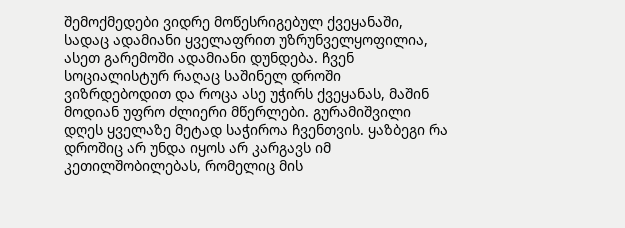შემოქმედები ვიდრე მოწესრიგებულ ქვეყანაში, სადაც ადამიანი ყველაფრით უზრუნველყოფილია, ასეთ გარემოში ადამიანი დუნდება. ჩვენ სოციალისტურ რაღაც საშინელ დროში ვიზრდებოდით და როცა ასე უჭირს ქვეყანას, მაშინ მოდიან უფრო ძლიერი მწერლები. გურამიშვილი დღეს ყველაზე მეტად საჭიროა ჩვენთვის. ყაზბეგი რა დროშიც არ უნდა იყოს არ კარგავს იმ კეთილშობილებას, რომელიც მის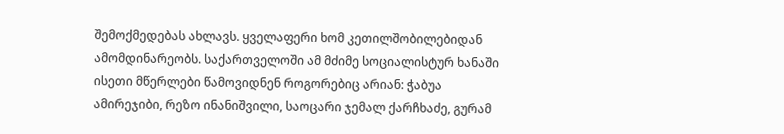შემოქმედებას ახლავს. ყველაფერი ხომ კეთილშობილებიდან ამომდინარეობს. საქართველოში ამ მძიმე სოციალისტურ ხანაში ისეთი მწერლები წამოვიდნენ როგორებიც არიან: ჭაბუა ამირეჯიბი, რეზო ინანიშვილი, საოცარი ჯემალ ქარჩხაძე, გურამ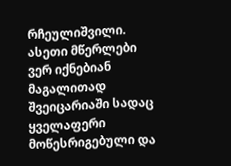რჩეულიშვილი. ასეთი მწერლები ვერ იქნებიან მაგალითად შვეიცარიაში სადაც ყველაფერი მოწესრიგებული და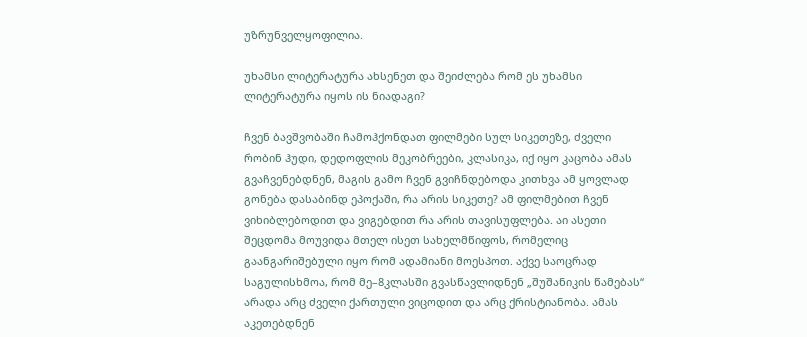უზრუნველყოფილია.

უხამსი ლიტერატურა ახსენეთ და შეიძლება რომ ეს უხამსი ლიტერატურა იყოს ის ნიადაგი?

ჩვენ ბავშვობაში ჩამოჰქონდათ ფილმები სულ სიკეთეზე, ძველი რობინ ჰუდი, დედოფლის მეკობრეები, კლასიკა, იქ იყო კაცობა ამას გვაჩვენებდნენ, მაგის გამო ჩვენ გვიჩნდებოდა კითხვა ამ ყოვლად გონება დასაბინდ ეპოქაში, რა არის სიკეთე? ამ ფილმებით ჩვენ ვიხიბლებოდით და ვიგებდით რა არის თავისუფლება. აი ასეთი შეცდომა მოუვიდა მთელ ისეთ სახელმწიფოს, რომელიც გაანგარიშებული იყო რომ ადამიანი მოესპოთ. აქვე საოცრად საგულისხმოა, რომ მე–8კლასში გვასწავლიდნენ „შუშანიკის წამებას“ არადა არც ძველი ქართული ვიცოდით და არც ქრისტიანობა. ამას აკეთებდნენ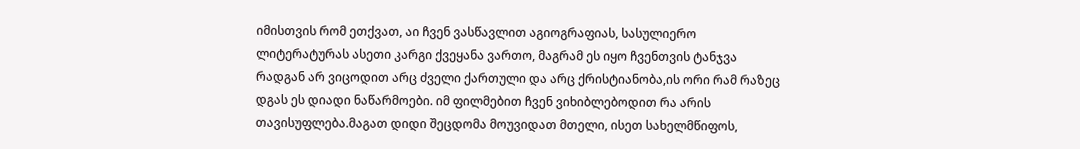იმისთვის რომ ეთქვათ, აი ჩვენ ვასწავლით აგიოგრაფიას, სასულიერო ლიტერატურას ასეთი კარგი ქვეყანა ვართო, მაგრამ ეს იყო ჩვენთვის ტანჯვა რადგან არ ვიცოდით არც ძველი ქართული და არც ქრისტიანობა,ის ორი რამ რაზეც დგას ეს დიადი ნაწარმოები. იმ ფილმებით ჩვენ ვიხიბლებოდით რა არის თავისუფლება.მაგათ დიდი შეცდომა მოუვიდათ მთელი, ისეთ სახელმწიფოს,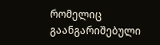რომელიც გაანგარიშებული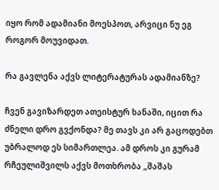იყო რომ ადამიანი მოესპოთ, არვიცი ნუ ეგ როგორ მოუვიდათ.

რა გავლენა აქვს ლიტერატურას ადამიანზე?

ჩვენ გავიზარდეთ ათეისტურ ხანაში, იცით რა ძნელი დრო გვქონდა? მე თავს კი არ გაცოდებთ უბრალოდ ეს სიმართლეა. ამ დროს კი გურამ რჩეულიშვილს აქვს მოთხრობა „შაშას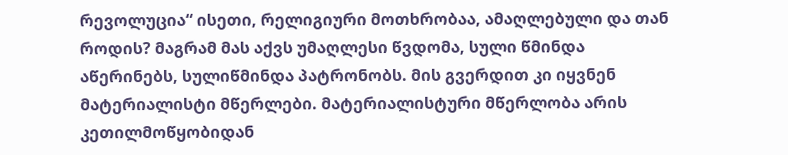რევოლუცია“ ისეთი, რელიგიური მოთხრობაა, ამაღლებული და თან როდის? მაგრამ მას აქვს უმაღლესი წვდომა, სული წმინდა აწერინებს, სულიწმინდა პატრონობს. მის გვერდით კი იყვნენ მატერიალისტი მწერლები. მატერიალისტური მწერლობა არის კეთილმოწყობიდან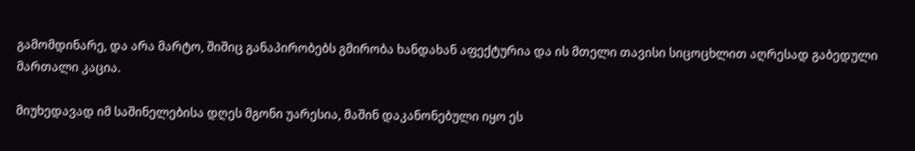გამომდინარე, და არა მარტო, შიშიც განაპირობებს გმირობა ხანდახან აფექტურია და ის მთელი თავისი სიცოცხლით აღრესად გაბედული მართალი კაცია.

მიუხედავად იმ საშინელებისა დღეს მგონი უარესია, მაშინ დაკანონებული იყო ეს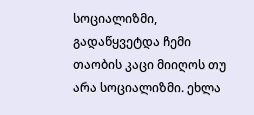სოციალიზმი, გადაწყვეტდა ჩემი თაობის კაცი მიიღოს თუ არა სოციალიზმი. ეხლა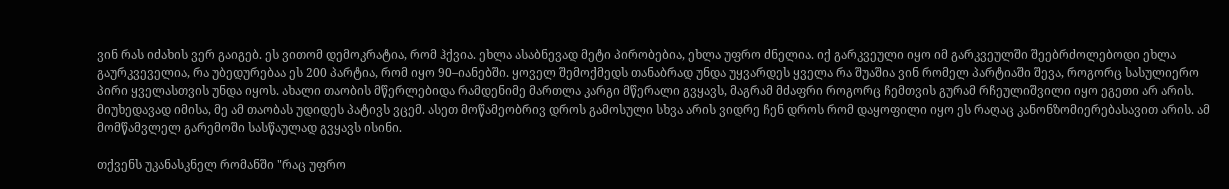ვინ რას იძახის ვერ გაიგებ. ეს ვითომ დემოკრატია, რომ ჰქვია. ეხლა ასაბნევად მეტი პირობებია, ეხლა უფრო ძნელია. იქ გარკვეული იყო იმ გარკვეულში შეებრძოლებოდი ეხლა გაურკვეველია, რა უბედურებაა ეს 200 პარტია, რომ იყო 90–იანებში. ყოველ შემოქმედს თანაბრად უნდა უყვარდეს ყველა რა შუაშია ვინ რომელ პარტიაში შევა, როგორც სასულიერო პირი ყველასთვის უნდა იყოს. ახალი თაობის მწერლებიდა რამდენიმე მართლა კარგი მწერალი გვყავს, მაგრამ მძაფრი როგორც ჩემთვის გურამ რჩეულიშვილი იყო ეგეთი არ არის. მიუხედავად იმისა, მე ამ თაობას უდიდეს პატივს ვცემ. ასეთ მოწამეობრივ დროს გამოსული სხვა არის ვიდრე ჩენ დროს რომ დაყოფილი იყო ეს რაღაც კანონზომიერებასავით არის. ამ მომწამვლელ გარემოში სასწაულად გვყავს ისინი.

თქვენს უკანასკნელ რომანში "რაც უფრო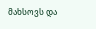მახსოვს და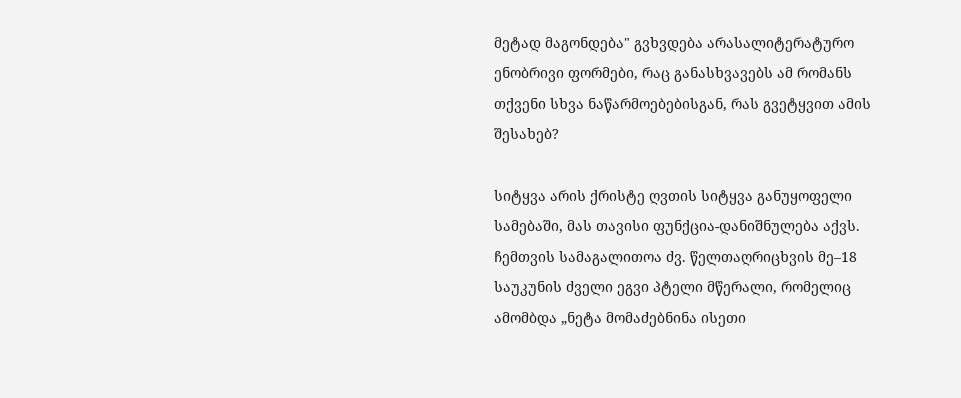მეტად მაგონდება" გვხვდება არასალიტერატურო ენობრივი ფორმები, რაც განასხვავებს ამ რომანს თქვენი სხვა ნაწარმოებებისგან, რას გვეტყვით ამის შესახებ?

სიტყვა არის ქრისტე ღვთის სიტყვა განუყოფელი სამებაში, მას თავისი ფუნქცია-დანიშნულება აქვს. ჩემთვის სამაგალითოა ძვ. წელთაღრიცხვის მე–18 საუკუნის ძველი ეგვი პტელი მწერალი, რომელიც ამომბდა „ნეტა მომაძებნინა ისეთი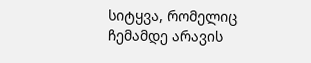სიტყვა, რომელიც ჩემამდე არავის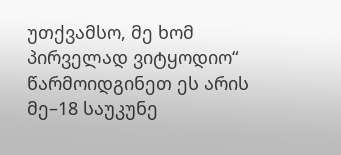უთქვამსო, მე ხომ პირველად ვიტყოდიო“ წარმოიდგინეთ ეს არის მე–18 საუკუნე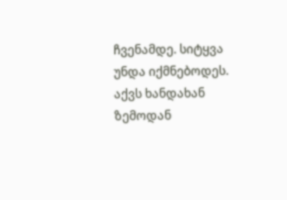ჩვენამდე. სიტყვა უნდა იქმნებოდეს. აქვს ხანდახან ზემოდან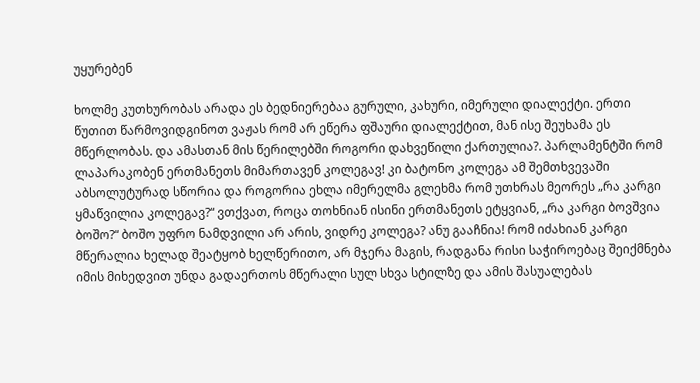უყურებენ

ხოლმე კუთხურობას არადა ეს ბედნიერებაა გურული, კახური, იმერული დიალექტი. ერთი წუთით წარმოვიდგინოთ ვაჟას რომ არ ეწერა ფშაური დიალექტით, მან ისე შეუხამა ეს მწერლობას. და ამასთან მის წერილებში როგორი დახვეწილი ქართულია?. პარლამენტში რომ ლაპარაკობენ ერთმანეთს მიმართავენ კოლეგავ! კი ბატონო კოლეგა ამ შემთხვევაში აბსოლუტურად სწორია და როგორია ეხლა იმერელმა გლეხმა რომ უთხრას მეორეს „რა კარგი ყმაწვილია კოლეგავ?“ ვთქვათ, როცა თოხნიან ისინი ერთმანეთს ეტყვიან, „რა კარგი ბოვშვია ბოშო?“ ბოშო უფრო ნამდვილი არ არის, ვიდრე კოლეგა? ანუ გააჩნია! რომ იძახიან კარგი მწერალია ხელად შეატყობ ხელწერითო, არ მჯერა მაგის, რადგანა რისი საჭიროებაც შეიქმნება იმის მიხედვით უნდა გადაერთოს მწერალი სულ სხვა სტილზე და ამის შასუალებას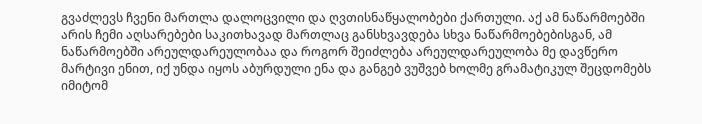გვაძლევს ჩვენი მართლა დალოცვილი და ღვთისნაწყალობები ქართული. აქ ამ ნაწარმოებში არის ჩემი აღსარებები საკითხავად მართლაც განსხვავდება სხვა ნაწარმოებებისგან, ამ ნაწარმოებში არეულდარეულობაა და როგორ შეიძლება არეულდარეულობა მე დავწერო მარტივი ენით, იქ უნდა იყოს აბურდული ენა და განგებ ვუშვებ ხოლმე გრამატიკულ შეცდომებს იმიტომ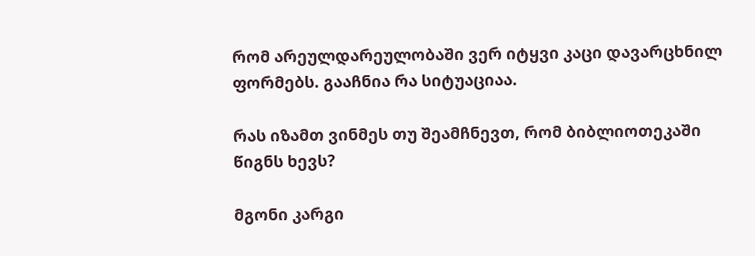რომ არეულდარეულობაში ვერ იტყვი კაცი დავარცხნილ ფორმებს. გააჩნია რა სიტუაციაა.

რას იზამთ ვინმეს თუ შეამჩნევთ, რომ ბიბლიოთეკაში წიგნს ხევს?

მგონი კარგი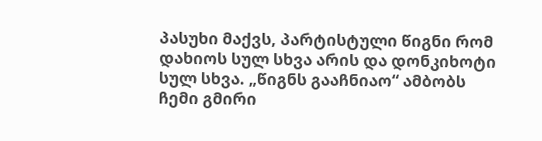პასუხი მაქვს, პარტისტული წიგნი რომ დახიოს სულ სხვა არის და დონკიხოტი სულ სხვა. „წიგნს გააჩნიაო“ ამბობს ჩემი გმირი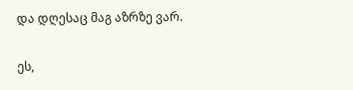და დღესაც მაგ აზრზე ვარ.

ეს,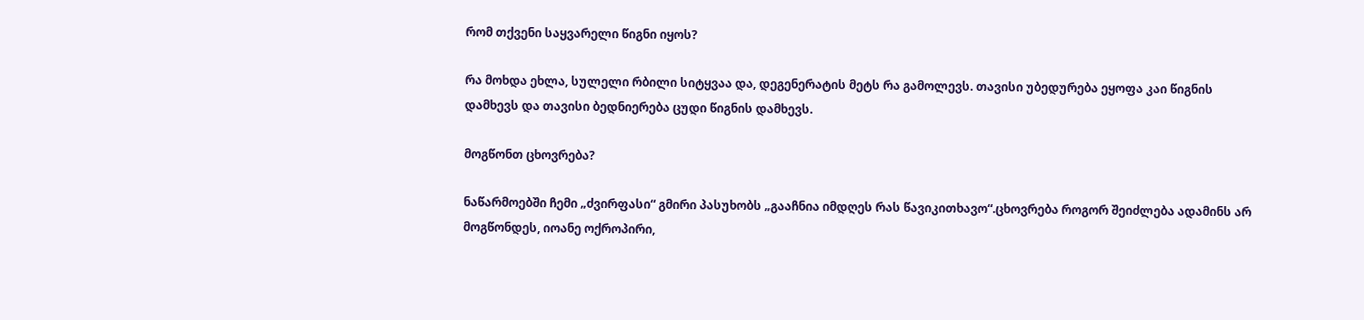რომ თქვენი საყვარელი წიგნი იყოს?

რა მოხდა ეხლა, სულელი რბილი სიტყვაა და, დეგენერატის მეტს რა გამოლევს. თავისი უბედურება ეყოფა კაი წიგნის დამხევს და თავისი ბედნიერება ცუდი წიგნის დამხევს.

მოგწონთ ცხოვრება?

ნაწარმოებში ჩემი „ძვირფასი“ გმირი პასუხობს „გააჩნია იმდღეს რას წავიკითხავო“.ცხოვრება როგორ შეიძლება ადამინს არ მოგწონდეს, იოანე ოქროპირი,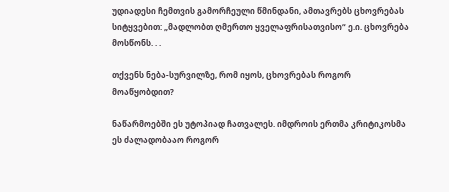უდიადესი ჩემთვის გამორჩეული წმინდანი, ამთავრებს ცხოვრებას სიტყვებით: „მადლობთ ღმერთო ყველაფრისათვისო“ ე.ი. ცხოვრება მოსწონს. . .

თქვენს ნება-სურვილზე, რომ იყოს, ცხოვრებას როგორ მოაწყობდით?

ნაწარმოებში ეს უტოპიად ჩათვალეს. იმდროის ერთმა კრიტიკოსმა ეს ძალადობააო როგორ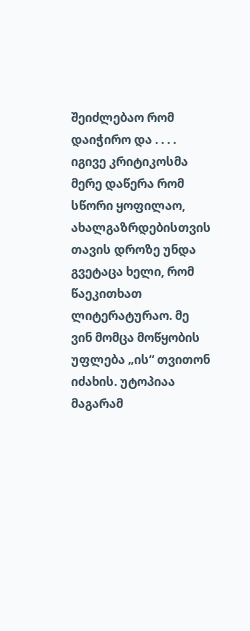შეიძლებაო რომ დაიჭირო და . . . . იგივე კრიტიკოსმა მერე დაწერა რომ სწორი ყოფილაო, ახალგაზრდებისთვის თავის დროზე უნდა გვეტაცა ხელი, რომ წაეკითხათ ლიტერატურაო. მე ვინ მომცა მოწყობის უფლება „ის“ თვითონ იძახის. უტოპიაა მაგარამ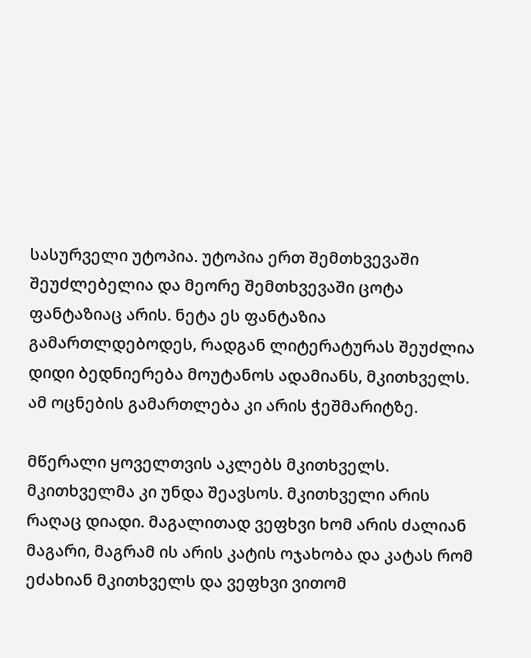სასურველი უტოპია. უტოპია ერთ შემთხვევაში შეუძლებელია და მეორე შემთხვევაში ცოტა ფანტაზიაც არის. ნეტა ეს ფანტაზია გამართლდებოდეს, რადგან ლიტერატურას შეუძლია დიდი ბედნიერება მოუტანოს ადამიანს, მკითხველს. ამ ოცნების გამართლება კი არის ჭეშმარიტზე.

მწერალი ყოველთვის აკლებს მკითხველს. მკითხველმა კი უნდა შეავსოს. მკითხველი არის რაღაც დიადი. მაგალითად ვეფხვი ხომ არის ძალიან მაგარი, მაგრამ ის არის კატის ოჯახობა და კატას რომ ეძახიან მკითხველს და ვეფხვი ვითომ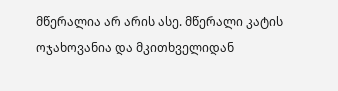მწერალია არ არის ასე. მწერალი კატის ოჯახოვანია და მკითხველიდან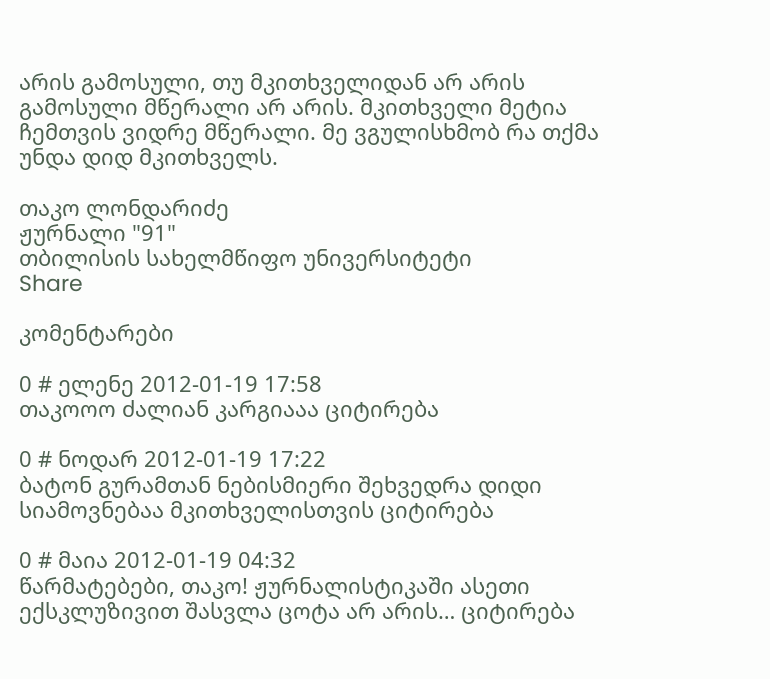არის გამოსული, თუ მკითხველიდან არ არის გამოსული მწერალი არ არის. მკითხველი მეტია ჩემთვის ვიდრე მწერალი. მე ვგულისხმობ რა თქმა უნდა დიდ მკითხველს.

თაკო ლონდარიძე
ჟურნალი "91"
თბილისის სახელმწიფო უნივერსიტეტი
Share

კომენტარები

0 # ელენე 2012-01-19 17:58
თაკოოო ძალიან კარგიააა ციტირება

0 # ნოდარ 2012-01-19 17:22
ბატონ გურამთან ნებისმიერი შეხვედრა დიდი სიამოვნებაა მკითხველისთვის ციტირება

0 # მაია 2012-01-19 04:32
წარმატებები, თაკო! ჟურნალისტიკაში ასეთი ექსკლუზივით შასვლა ცოტა არ არის… ციტირება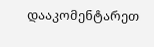დააკომენტარეთ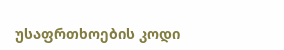უსაფრთხოების კოდი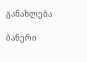განახლება

ბანერი